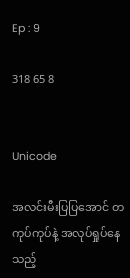Ep : 9

318 65 8


Unicode

အလင်းမီးပြပြအောင် တကုပ်ကုပ်နဲ့ အလုပ်ရှုပ်နေသည့်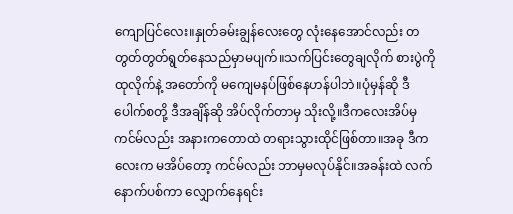ကျောပြင်လေး။နှုတ်ခမ်းချွန်လေးတွေ လုံးနေအောင်လည်း တတွတ်တွတ်ရွတ်နေသည်မှာမပျက်။သက်ပြင်းတွေချလိုက် စားပွဲကိုထုလိုက်နဲ့ အတော်ကို မကျေမနပ်ဖြစ်နေဟန်ပါဘဲ။ပုံမှန်ဆို ဒီပေါက်စတို့ ဒီအချိန်ဆို အိပ်လိုက်တာမှ သိုးလို့။ဒီကလေးအိပ်မှ ကင်မ်လည်း အနားကတောထဲ တရားသွားထိုင်ဖြစ်တာ။အခု ဒီကလေးက မအိပ်တော့ ကင်မ်လည်း ဘာမှမလုပ်နိုင်။အခန်းထဲ လက်နောက်ပစ်ကာ လျှောက်နေရင်း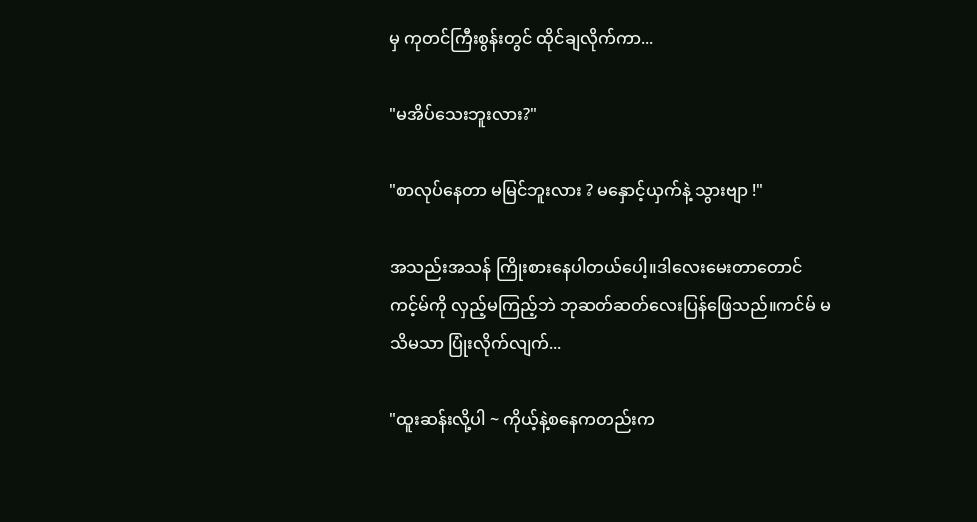မှ ကုတင်ကြီးစွန်းတွင် ထိုင်ချလိုက်ကာ...

"မအိပ်သေးဘူးလား?"

"စာလုပ်နေတာ မမြင်ဘူးလား ? မနှောင့်ယှက်နဲ့ သွားဗျာ !"

အသည်းအသန် ကြိုးစားနေပါတယ်ပေါ့။ဒါလေးမေးတာတောင် ကင့်မ်ကို လှည့်မကြည့်ဘဲ ဘုဆတ်ဆတ်လေးပြန်ဖြေသည်။ကင်မ် မသိမသာ ပြုံးလိုက်လျက်...

"ထူးဆန်းလို့ပါ ~ ကိုယ့်နဲ့စနေကတည်းက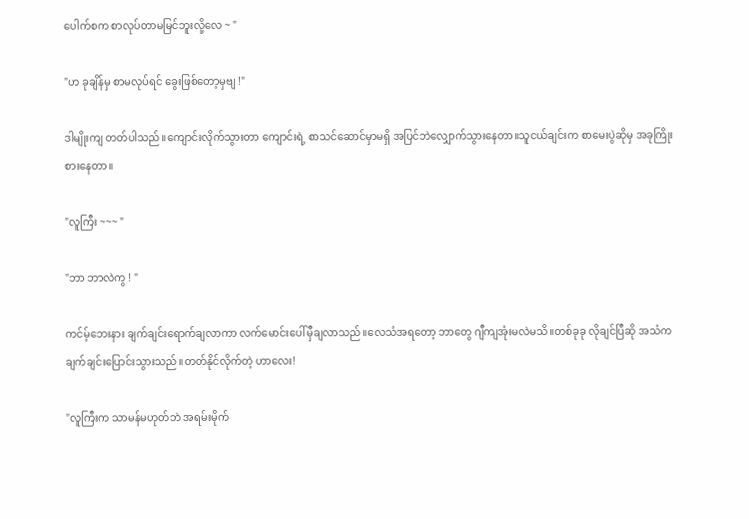ပေါက်စက စာလုပ်တာမမြင်ဘူးလို့လေ ~ "

"ဟ ခုချိန်မှ စာမလုပ်ရင် ခွေးဖြစ်တော့မှဗျ !"

ဒါမျိုးကျ တတ်ပါသည်။ကျောင်းလိုက်သွားတာ ကျောင်းရဲ့ စာသင်ဆောင်မှာမရှိ အပြင်ဘဲလျှောက်သွားနေတာ။သူငယ်ချင်းက စာမေးပွဲဆိုမှ အခုကြိုးစားနေတာ။

"လူကြီး ~~~ "

"ဘာ ဘာလဲကွ ! "

ကင်မ့်ဘေးနား ချက်ချင်းရောက်ချလာကာ လက်မောင်းပေါ်မှီချလာသည်။လေသံအရတော့ ဘာတွေ ဂျီကျအုံးမလဲမသိ။တစ်ခုခု လိုချင်ပြီဆို အသံက ချက်ချင်းပြောင်းသွားသည်။တတ်နိုင်လိုက်တဲ့ ဟာလေး!

"လူကြီးက သာမန်မဟုတ်ဘဲ အရမ်းမိုက်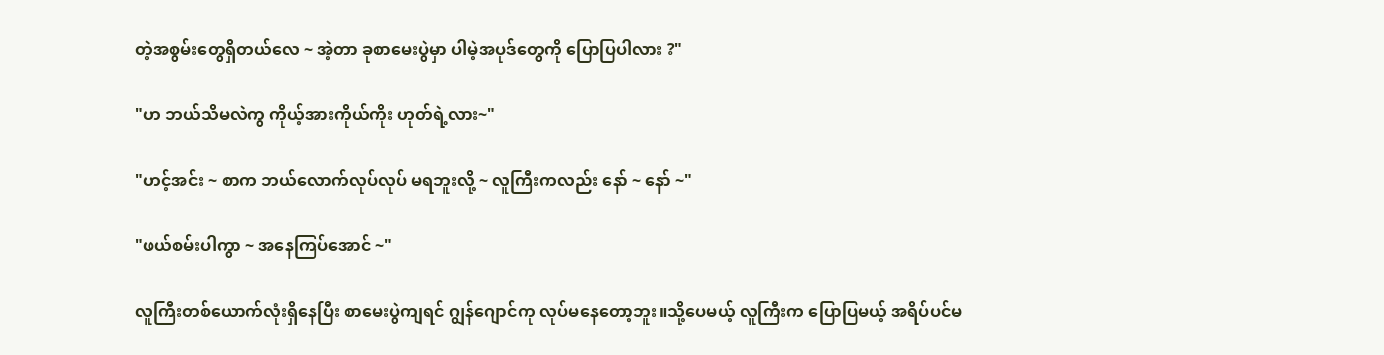တဲ့အစွမ်းတွေရှိတယ်လေ ~ အဲ့တာ ခုစာမေးပွဲမှာ ပါမဲ့အပုဒ်တွေကို ပြောပြပါလား ?"

"ဟ ဘယ်သိမလဲကွ ကိုယ့်အားကိုယ်ကိုး ဟုတ်ရဲ့လား~"

"ဟင့်အင်း ~ စာက ဘယ်လောက်လုပ်လုပ် မရဘူးလို့ ~ လူကြီးကလည်း နော် ~ နော် ~"

"ဖယ်စမ်းပါကွာ ~ အနေကြပ်အောင် ~"

လူကြီးတစ်ယောက်လုံးရှိနေပြီး စာမေးပွဲကျရင် ဂျွန်ဂျောင်ကု လုပ်မနေတော့ဘူး။သို့ပေမယ့် လူကြီးက ပြောပြမယ့် အရိပ်ပင်မ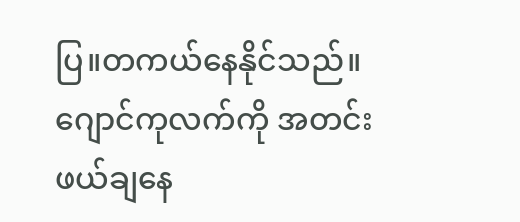ပြ။တကယ်နေနိုင်သည်။ဂျောင်ကုလက်ကို အတင်းဖယ်ချနေ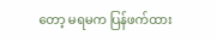တော့ မရမက ပြန်ဖက်ထား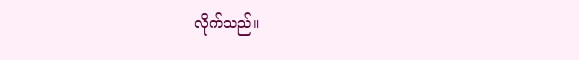လိုက်သည်။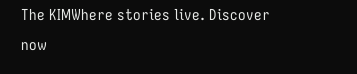The KIMWhere stories live. Discover now